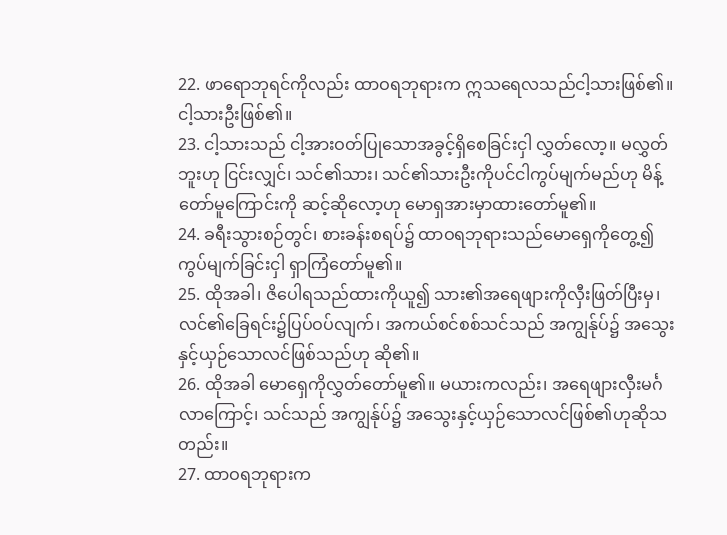22. ဖာရောဘုရင်ကိုလည်း ထာဝရဘုရားက ဣသရေလသည်ငါ့သားဖြစ်၏။ ငါ့သားဦးဖြစ်၏။
23. ငါ့သားသည် ငါ့အားဝတ်ပြုသောအခွင့်ရှိစေခြင်းငှါ လွှတ်လော့။ မလွှတ်ဘူးဟု ငြင်းလျှင်၊ သင်၏သား၊ သင်၏သားဦးကိုပင်ငါကွပ်မျက်မည်ဟု မိန့်တော်မူကြောင်းကို ဆင့်ဆိုလော့ဟု မောရှအားမှာထားတော်မူ၏။
24. ခရီးသွားစဉ်တွင်၊ စားခန်းစရပ်၌ ထာဝရဘုရားသည်မောရှေကိုတွေ့၍ ကွပ်မျက်ခြင်းငှါ ရှာကြံတော်မူ၏။
25. ထိုအခါ၊ ဇိပေါရသည်ထားကိုယူ၍ သား၏အရေဖျားကိုလှီးဖြတ်ပြီးမှ၊ လင်၏ခြေရင်း၌ပြပ်ဝပ်လျက်၊ အကယ်စင်စစ်သင်သည် အကျွန်ုပ်၌ အသွေးနှင့်ယှဉ်သောလင်ဖြစ်သည်ဟု ဆို၏။
26. ထိုအခါ မောရှေကိုလွှတ်တော်မူ၏။ မယားကလည်း၊ အရေဖျားလှီးမင်္ဂလာကြောင့်၊ သင်သည် အကျွန်ုပ်၌ အသွေးနှင့်ယှဉ်သောလင်ဖြစ်၏ဟုဆိုသတည်း။
27. ထာဝရဘုရားက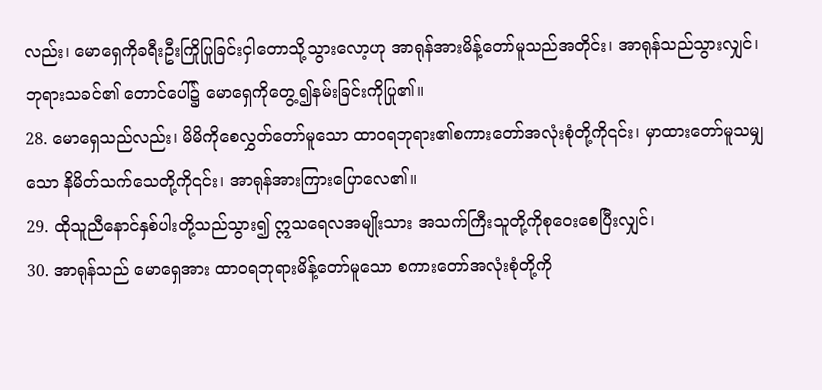လည်း၊ မောရှေကိုခရီးဦးကြိုပြုခြင်းငှါတောသို့သွားလော့ဟု အာရုန်အားမိန့်တော်မူသည်အတိုင်း၊ အာရုန်သည်သွားလျှင်၊ ဘုရားသခင်၏ တောင်ပေါ်၌ မောရှေကိုတွေ့၍နမ်းခြင်းကိုပြု၏။
28. မောရှေသည်လည်း၊ မိမိကိုစေလွှတ်တော်မူသော ထာဝရဘုရား၏စကားတော်အလုံးစုံတို့ကို၎င်း၊ မှာထားတော်မူသမျှသော နိမိတ်သက်သေတို့ကို၎င်း၊ အာရုန်အားကြားပြောလေ၏။
29. ထိုသူညီနောင်နှစ်ပါးတို့သည်သွား၍ ဣသရေလအမျိုးသား အသက်ကြီးသူတို့ကိုစုဝေးစေပြီးလျှင်၊
30. အာရုန်သည် မောရှေအား ထာဝရဘုရားမိန့်တော်မူသော စကားတော်အလုံးစုံတို့ကို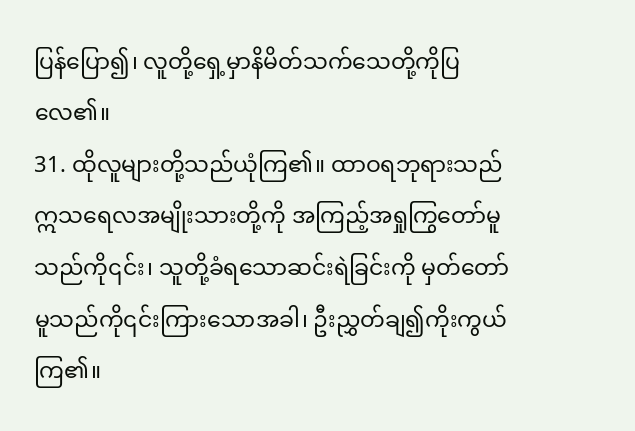ပြန်ပြော၍၊ လူတို့ရှေ့မှာနိမိတ်သက်သေတို့ကိုပြလေ၏။
31. ထိုလူများတို့သည်ယုံကြ၏။ ထာဝရဘုရားသည် ဣသရေလအမျိုးသားတို့ကို အကြည့်အရှုကြွတော်မူသည်ကို၎င်း၊ သူတို့ခံရသောဆင်းရဲခြင်းကို မှတ်တော်မူသည်ကို၎င်းကြားသောအခါ၊ ဦးညွှတ်ချ၍ကိုးကွယ်ကြ၏။